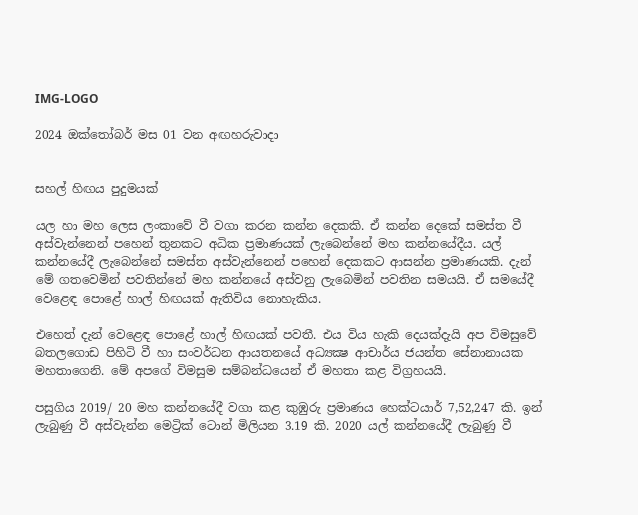IMG-LOGO

2024 ඔක්තෝබර් මස 01 වන අඟහරුවාදා


සහල් හිඟය පුදුමයක්

යල හා මහ ලෙස ලංකාවේ වී වගා කරන කන්න දෙකකි. ඒ කන්න දෙකේ සමස්ත වී අස්වැන්නෙන් පහෙන් තුනකට අධික ප්‍රමාණයක් ලැබෙන්නේ මහ කන්නයේදීය. යල් කන්නයේදී ලැබෙන්නේ සමස්ත අස්වැන්නෙන් පහෙන් දෙකකට ආසන්න ප්‍රමාණයකි. දැන් මේ ගතවෙමින් පවතින්නේ මහ කන්නයේ අස්වනු ලැබෙමින් පවතින සමයයි. ඒ සමයේදී වෙළෙඳ පොළේ හාල් හිඟයක් ඇතිවිය නොහැකිය.

එහෙත් දැන් වෙළෙඳ පොළේ හාල් හිඟයක් පවතී. එය විය හැකි දෙයක්දැයි අප විමසුවේ බතලගොඩ පිහිටි වී හා සංවර්ධන ආයතනයේ අධ්‍යක්‍ෂ ආචාර්ය ජයන්ත සේනානායක මහතාගෙනි. මේ අපගේ විමසුම සම්බන්ධයෙන් ඒ මහතා කළ විග්‍රහයයි.

පසුගිය 2019/ 20 මහ කන්නයේදී වගා කළ කුඹුරු ප්‍රමාණය හෙක්ටයාර් 7,52,247 කි. ඉන් ලැබුණු වී අස්වැන්න මෙට්‍රික් ටොන් මිලියන 3.19 කි. 2020 යල් කන්නයේදී ලැබුණු වී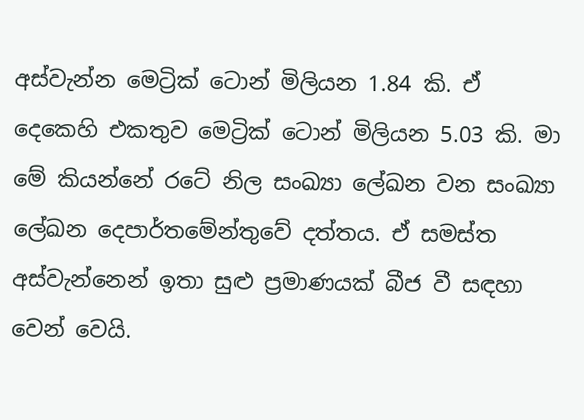අස්වැන්න මෙට්‍රික් ටොන් මිලියන 1.84 කි. ඒ දෙකෙහි එකතුව මෙට්‍රික් ටොන් මිලියන 5.03 කි. මා මේ කියන්නේ රටේ නිල සංඛ්‍යා ලේඛන වන සංඛ්‍යා ලේඛන දෙපාර්තමේන්තුවේ දත්තය. ඒ සමස්ත අස්වැන්නෙන් ඉතා සුළු ප්‍රමාණයක් බීජ වී සඳහා වෙන් වෙයි.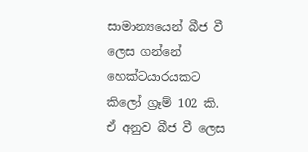සාමාන්‍යයෙන් බීජ වී ලෙස ගන්නේ හෙක්ටයාරයකට කිලෝ ග්‍රෑම් 102 කි. ඒ අනුව බීජ වී ලෙස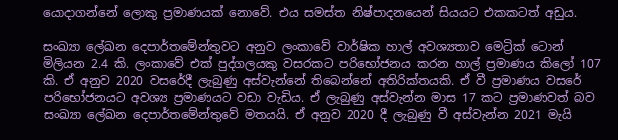යොදාගන්නේ ලොකු ප්‍රමාණයක් නොවේ. එය සමස්ත නිෂ්පාදනයෙන් සියයට එකකටත් අඩුය.

සංඛ්‍යා ලේඛන දෙපාර්තමේන්තුවට අනුව ලංකාවේ වාර්ෂික හාල් අවශ්‍යතාව මෙට්‍රික් ටොන් මිලියන 2.4 කි. ලංකාවේ එක් පුද්ගලයකු වසරකට පරිභෝජනය කරන හාල් ප්‍රමාණය කිලෝ 107 කි. ඒ අනුව 2020 වසරේදී ලැබුණු අස්වැන්නේ තිබෙන්නේ අතිරික්තයකි. ඒ වී ප්‍රමාණය වසරේ පරිභෝජනයට අවශ්‍ය ප්‍රමාණයට වඩා වැඩිය. ඒ ලැබුණු අස්වැන්න මාස 17 කට ප්‍රමාණවත් බව සංඛ්‍යා ලේඛන දෙපාර්තමේන්තුවේ මතයයි. ඒ අනුව 2020 දී ලැබුණු වී අස්වැන්න 2021 මැයි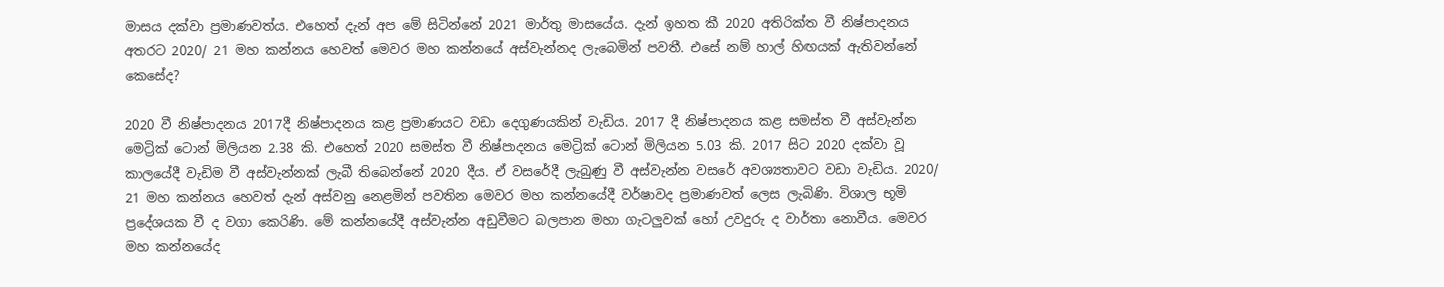මාසය දක්වා ප්‍රමාණවත්ය. එහෙත් දැන් අප මේ සිටින්නේ 2021 මාර්තු මාසයේය. දැන් ඉහත කී 2020 අතිරික්ත වී නිෂ්පාදනය අතරට 2020/ 21 මහ කන්නය හෙවත් මෙවර මහ කන්නයේ අස්වැන්නද ලැබෙමින් පවතී. එසේ නම් හාල් හිඟයක් ඇතිවන්නේ කෙසේද?

2020 වී නිෂ්පාදනය 2017දී නිෂ්පාදනය කළ ප්‍රමාණයට වඩා දෙගුණයකින් වැඩිය. 2017 දී නිෂ්පාදනය කළ සමස්ත වී අස්වැන්න මෙට්‍රික් ටොන් මිලියන 2.38 කි. එහෙත් 2020 සමස්ත වී නිෂ්පාදනය මෙට්‍රික් ටොන් මිලියන 5.03 කි. 2017 සිට 2020 දක්වා වූ කාලයේදී වැඩිම වී අස්වැන්නක් ලැබී තිබෙන්නේ 2020 දීය. ඒ වසරේදී ලැබුණු වී අස්වැන්න වසරේ අවශ්‍යතාවට වඩා වැඩිය. 2020/ 21 මහ කන්නය හෙවත් දැන් අස්වනු නෙළමින් පවතින මෙවර මහ කන්නයේදී වර්ෂාවද ප්‍රමාණවත් ලෙස ලැබිණි. විශාල භූමි ප්‍රදේශයක වී ද වගා කෙරිණි. මේ කන්නයේදී අස්වැන්න අඩුවීමට බලපාන මහා ගැටලුවක් හෝ උවදුරු ද වාර්තා නොවීය. මෙවර මහ කන්නයේද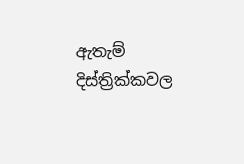ඇතැම් දිස්ත්‍රික්කවල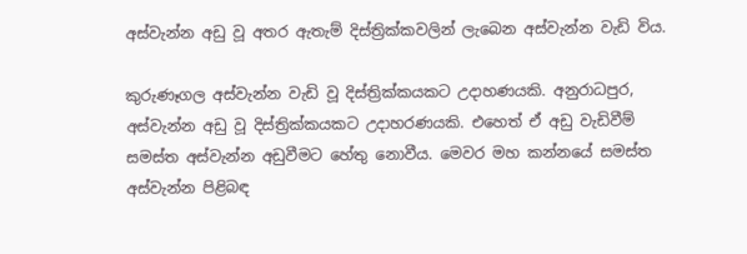අස්වැන්න අඩු වූ අතර ඇතැම් දිස්ත්‍රික්කවලින් ලැබෙන අස්වැන්න වැඩි විය.

කුරුණෑගල අස්වැන්න වැඩි වූ දිස්ත්‍රික්කයකට උදාහණයකි. අනුරාධපුර, අස්වැන්න අඩු වූ දිස්ත්‍රික්කයකට උදාහරණයකි. එහෙත් ඒ අඩු වැඩිවීම් සමස්ත අස්වැන්න අඩුවීමට හේතු නොවීය. මෙවර මහ කන්නයේ සමස්ත අස්වැන්න පිළිබඳ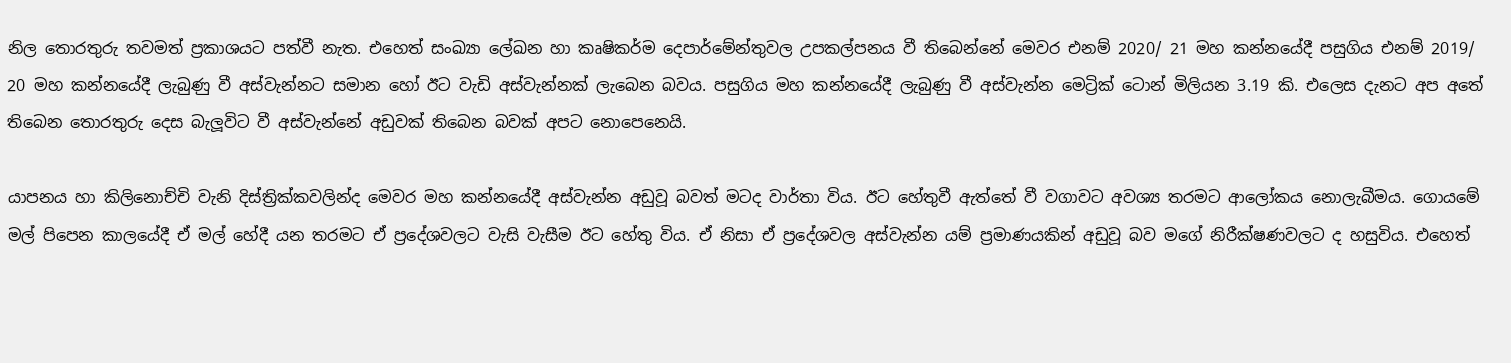නිල තොරතුරු තවමත් ප්‍රකාශයට පත්වී නැත. එහෙත් සංඛ්‍යා ලේඛන හා කෘෂිකර්ම දෙපාර්මේන්තුවල උපකල්පනය වී තිබෙන්නේ මෙවර එනම් 2020/ 21 මහ කන්නයේදී පසුගිය එනම් 2019/ 20 මහ කන්නයේදී ලැබුණු වී අස්වැන්නට සමාන හෝ ඊට වැඩි අස්වැන්නක් ලැබෙන බවය. පසුගිය මහ කන්නයේදී ලැබුණු වී අස්වැන්න මෙට්‍රික් ටොන් මිලියන 3.19 කි. එලෙස දැනට අප අතේ තිබෙන තොරතුරු දෙස බැලූවිට වී අස්වැන්නේ අඩුවක් තිබෙන බවක් අපට නොපෙනෙයි.

යාපනය හා කිලිනොච්චි වැනි දිස්ත්‍රික්කවලින්ද මෙවර මහ කන්නයේදී අස්වැන්න අඩුවූ බවත් මටද වාර්තා විය. ඊට හේතුවී ඇත්තේ වී වගාවට අවශ්‍ය තරමට ආලෝකය නොලැබීමය. ගොයමේ මල් පිපෙන කාලයේදී ඒ මල් හේදී යන තරමට ඒ ප්‍රදේශවලට වැසි වැසීම ඊට හේතු විය. ඒ නිසා ඒ ප්‍රදේශවල අස්වැන්න යම් ප්‍රමාණයකින් අඩුවූ බව මගේ නිරීක්ෂණවලට ද හසුවිය. එහෙත්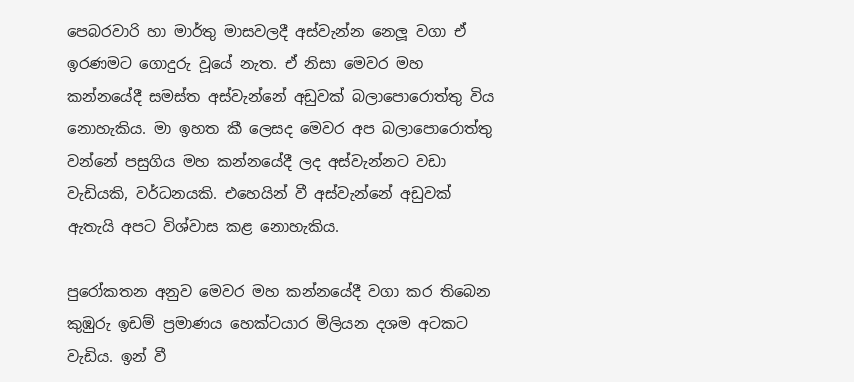පෙබරවාරි හා මාර්තු මාසවලදී අස්වැන්න නෙලූ වගා ඒ ඉරණමට ගොදුරු වූයේ නැත. ඒ නිසා මෙවර මහ කන්නයේදී සමස්ත අස්වැන්නේ අඩුවක් බලාපොරොත්තු විය නොහැකිය. මා ඉහත කී ලෙසද මෙවර අප බලාපොරොත්තු වන්නේ පසුගිය මහ කන්නයේදී ලද අස්වැන්නට වඩා වැඩියකි, වර්ධනයකි. එහෙයින් වී අස්වැන්නේ අඩුවක් ඇතැයි අපට විශ්වාස කළ නොහැකිය.

පුරෝකතන අනුව මෙවර මහ කන්නයේදී වගා කර තිබෙන කුඹුරු ඉඩම් ප්‍රමාණය හෙක්ටයාර මිලියන දශම අටකට වැඩිය. ඉන් වී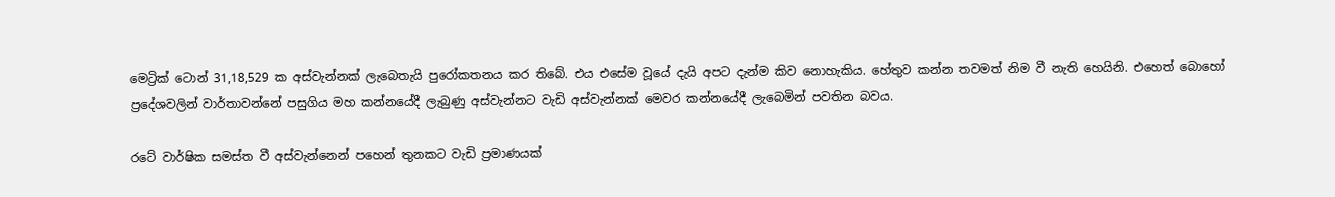මෙට්‍රික් ටොන් 31,18,529 ක අස්වැන්නක් ලැබෙතැයි පුරෝකතනය කර තිබේ. එය එසේම වූයේ දැයි අපට දැන්ම කිව නොහැකිය. හේතුව කන්න තවමත් නිම වී නැති හෙයිනි. එහෙත් බොහෝ ප්‍රදේශවලින් වාර්තාවන්නේ පසුගිය මහ කන්නයේදී ලැබුණු අස්වැන්නට වැඩි අස්වැන්නක් මෙවර කන්නයේදී ලැබෙමින් පවතින බවය.

රටේ වාර්ෂික සමස්ත වී අස්වැන්නෙන් පහෙන් තුනකට වැඩි ප්‍රමාණයක්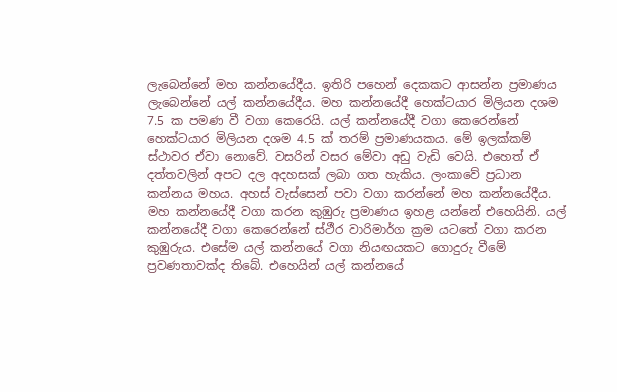ලැබෙන්නේ මහ කන්නයේදීය. ඉතිරි පහෙන් දෙකකට ආසන්න ප්‍රමාණය ලැබෙන්නේ යල් කන්නයේදීය. මහ කන්නයේදී හෙක්ටයාර මිලියන දශම 7.5 ක පමණ වී වගා කෙරෙයි. යල් කන්නයේදී වගා කෙරෙන්නේ හෙක්ටයාර මිලියන දශම 4.5 ක් තරම් ප්‍රමාණයකය. මේ ඉලක්කම් ස්ථාවර ඒවා නොවේ. වසරින් වසර මේවා අඩු වැඩි වෙයි. එහෙත් ඒ දත්තවලින් අපට දල අදහසක් ලබා ගත හැකිය. ලංකාවේ ප්‍රධාන කන්නය මහය. අහස් වැස්සෙන් පවා වගා කරන්නේ මහ කන්නයේදීය. මහ කන්නයේදී වගා කරන කුඹුරු ප්‍රමාණය ඉහළ යන්නේ එහෙයිනි. යල් කන්නයේදී වගා කෙරෙන්නේ ස්ථීර වාරිමාර්ග ක්‍රම යටතේ වගා කරන කුඹුරුය. එසේම යල් කන්නයේ වගා නියඟයකට ගොදුරු වීමේ ප්‍රවණතාවක්ද තිබේ. එහෙයින් යල් කන්නයේ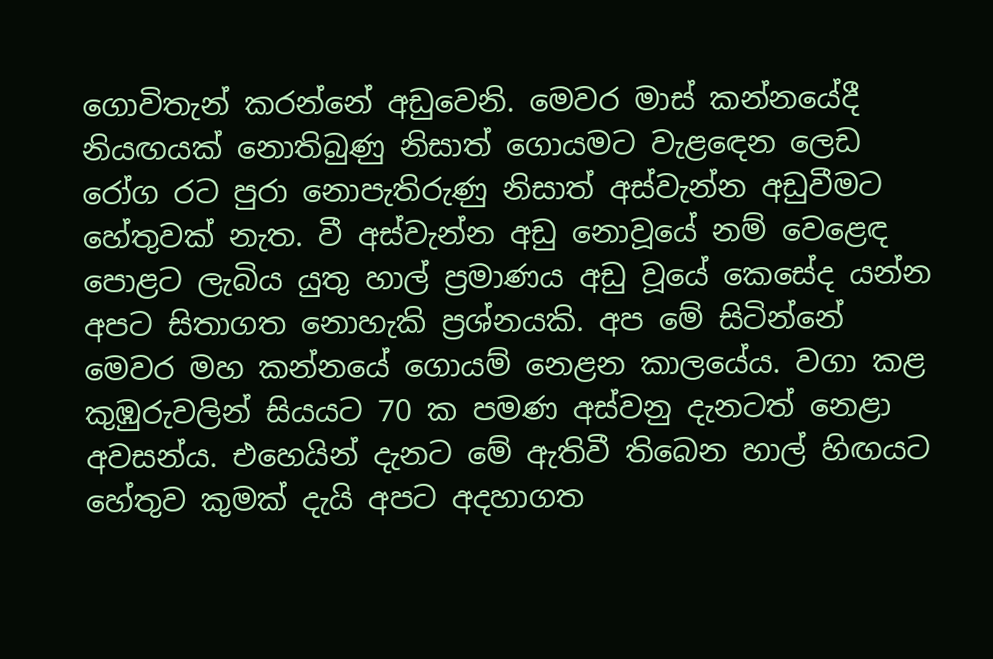ගොවිතැන් කරන්නේ අඩුවෙනි. මෙවර මාස් කන්නයේදී නියඟයක් නොතිබුණු නිසාත් ගොයමට වැළඳෙන ලෙඩ රෝග රට පුරා නොපැතිරුණු නිසාත් අස්වැන්න අඩුවීමට හේතුවක් නැත. වී අස්වැන්න අඩු නොවූයේ නම් වෙළෙඳ පොළට ලැබිය යුතු හාල් ප්‍රමාණය අඩු වූයේ කෙසේද යන්න අපට සිතාගත නොහැකි ප්‍රශ්නයකි. අප මේ සිටින්නේ මෙවර මහ කන්නයේ ගොයම් නෙළන කාලයේය. වගා කළ කුඹුරුවලින් සියයට 70 ක පමණ අස්වනු දැනටත් නෙළා අවසන්ය. එහෙයින් දැනට මේ ඇතිවී තිබෙන හාල් හිඟයට හේතුව කුමක් දැයි අපට අදහාගත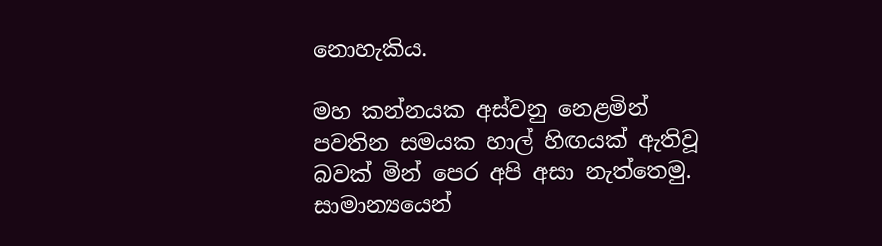නොහැකිය.

මහ කන්නයක අස්වනු නෙළමින් පවතින සමයක හාල් හිඟයක් ඇතිවූ බවක් මින් පෙර අපි අසා නැත්තෙමු. සාමාන්‍යයෙන්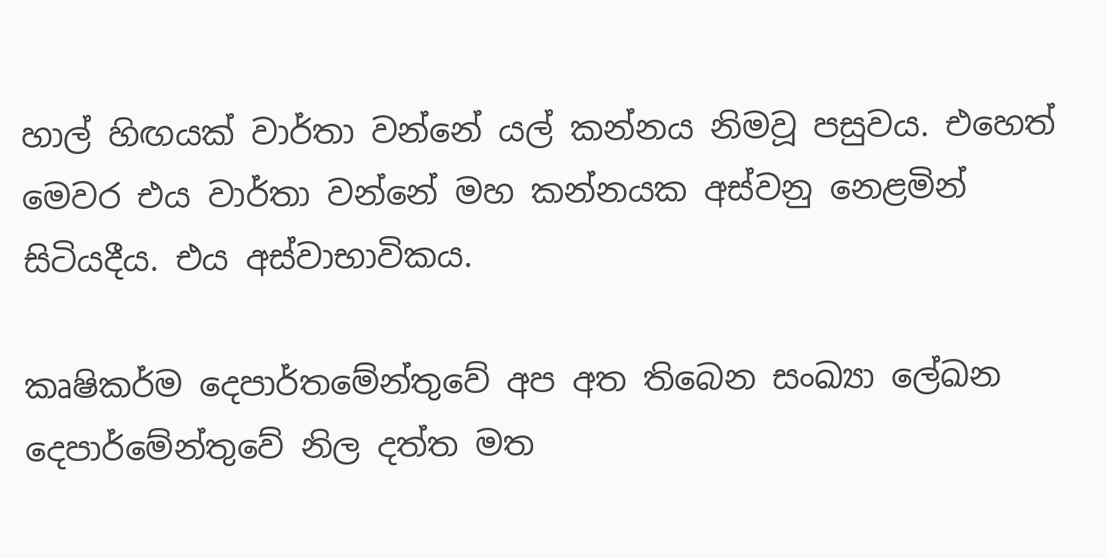හාල් හිඟයක් වාර්තා වන්නේ යල් කන්නය නිමවූ පසුවය. එහෙත් මෙවර එය වාර්තා වන්නේ මහ කන්නයක අස්වනු නෙළමින් සිටියදීය. එය අස්වාභාවිකය.

කෘෂිකර්ම දෙපාර්තමේන්තුවේ අප අත තිබෙන සංඛ්‍යා ලේඛන දෙපාර්මේන්තුවේ නිල දත්ත මත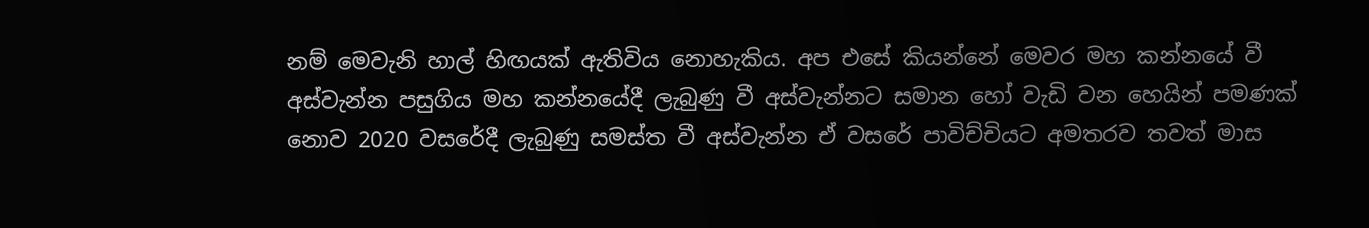නම් මෙවැනි හාල් හිඟයක් ඇතිවිය නොහැකිය. අප එසේ කියන්නේ මෙවර මහ කන්නයේ වී අස්වැන්න පසුගිය මහ කන්නයේදී ලැබුණු වී අස්වැන්නට සමාන හෝ වැඩි වන හෙයින් පමණක් නොව 2020 වසරේදී ලැබුණු සමස්ත වී අස්වැන්න ඒ වසරේ පාවිච්චියට අමතරව තවත් මාස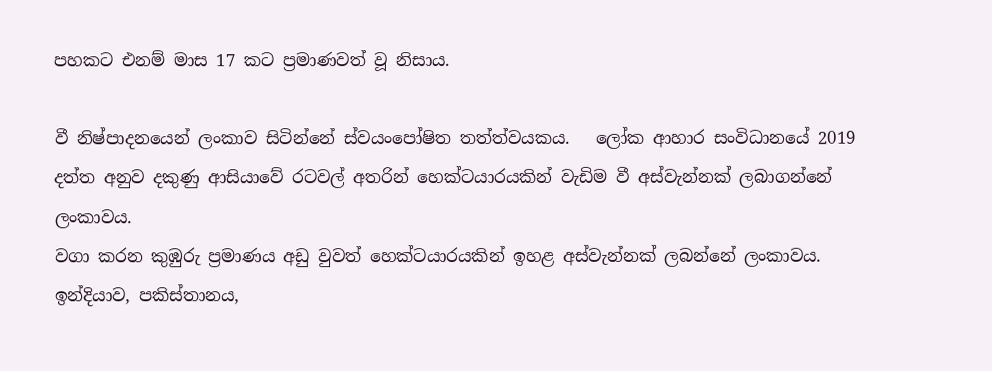පහකට එනම් මාස 17 කට ප්‍රමාණවත් වූ නිසාය.

වී නිෂ්පාදනයෙන් ලංකාව සිටින්නේ ස්වයංපෝෂිත තත්ත්වයකය.   ලෝක ආහාර සංවිධානයේ 2019 දත්ත අනුව දකුණු ආසියාවේ රටවල් අතරින් හෙක්ටයාරයකින් වැඩිම වී අස්වැන්නක් ලබාගන්නේ ලංකාවය.
වගා කරන කුඹුරු ප්‍රමාණය අඩු වුවත් හෙක්ටයාරයකින් ඉහළ අස්වැන්නක් ලබන්නේ ලංකාවය. ඉන්දියාව, පකිස්තානය,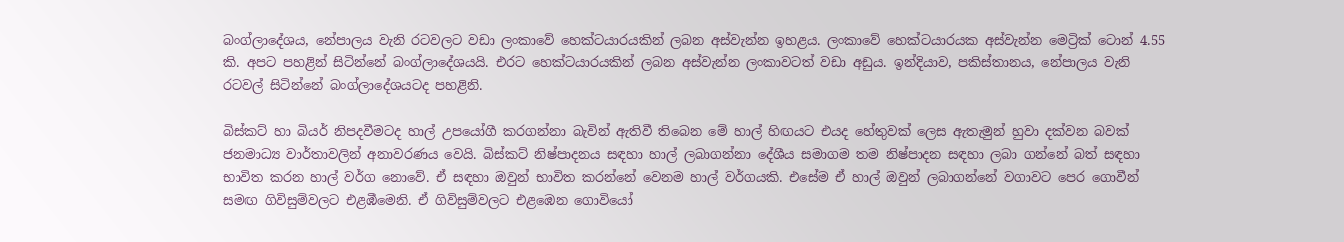බංග්ලාදේශය, නේපාලය වැනි රටවලට වඩා ලංකාවේ හෙක්ටයාරයකින් ලබන අස්වැන්න ඉහළය. ලංකාවේ හෙක්ටයාරයක අස්වැන්න මෙට්‍රික් ටොන් 4.55 කි. අපට පහළින් සිටින්නේ බංග්ලාදේශයයි. එරට හෙක්ටයාරයකින් ලබන අස්වැන්න ලංකාවටත් වඩා අඩුය. ඉන්දියාව, පකිස්තානය, නේපාලය වැනි රටවල් සිටින්නේ බංග්ලාදේශයටද පහළිනි.

බිස්කට් හා බියර් නිපදවීමටද හාල් උපයෝගී කරගන්නා බැවින් ඇතිවී තිබෙන මේ හාල් හිඟයට එයද හේතුවක් ලෙස ඇතැමුන් හුවා දක්වන බවක් ජනමාධ්‍ය වාර්තාවලින් අනාවරණය වෙයි. බිස්කට් නිෂ්පාදනය සඳහා හාල් ලබාගන්නා දේශීය සමාගම තම නිෂ්පාදන සඳහා ලබා ගන්නේ බත් සඳහා භාවිත කරන හාල් වර්ග නොවේ. ඒ සඳහා ඔවුන් භාවිත කරන්නේ වෙනම හාල් වර්ගයකි. එසේම ඒ හාල් ඔවුන් ලබාගන්නේ වගාවට පෙර ගොවීන් සමඟ ගිවිසුම්වලට එළඹීමෙනි. ඒ ගිවිසුම්වලට එළඹෙන ගොවියෝ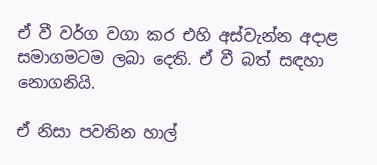ඒ වී වර්ග වගා කර එහි අස්වැන්න අදාළ සමාගමටම ලබා දෙති. ඒ වී බත් සඳහා නොගනියි.

ඒ නිසා පවතින හාල්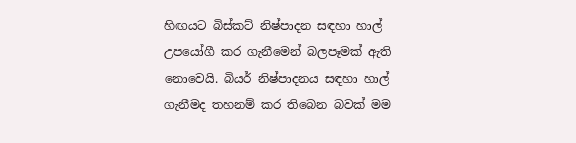හිඟයට බිස්කට් නිෂ්පාදන සඳහා හාල් උපයෝගී කර ගැනීමෙන් බලපෑමක් ඇති නොවෙයි. බියර් නිෂ්පාදනය සඳහා හාල් ගැනීමද තහනම් කර තිබෙන බවක් මම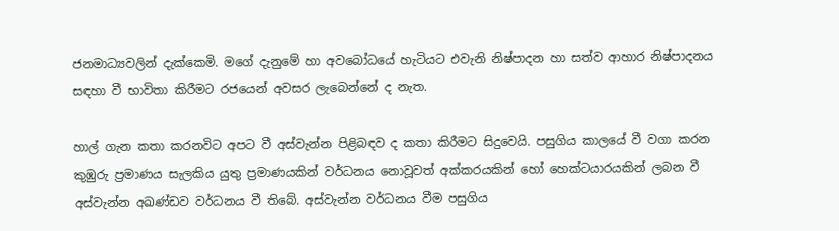ජනමාධ්‍යවලින් දැක්කෙමි. මගේ දැනුමේ හා අවබෝධයේ හැටියට එවැනි නිෂ්පාදන හා සත්ව ආහාර නිෂ්පාදනය සඳහා වී භාවිතා කිරීමට රජයෙන් අවසර ලැබෙන්නේ ද නැත.

හාල් ගැන කතා කරනවිට අපට වී අස්වැන්න පිළිබඳව ද කතා කිරීමට සිදුවෙයි. පසුගිය කාලයේ වී වගා කරන කුඹුරු ප්‍රමාණය සැලකිය යුතු ප්‍රමාණයකින් වර්ධනය නොවූවත් අක්කරයකින් හෝ හෙක්ටයාරයකින් ලබන වී අස්වැන්න අඛණ්ඩව වර්ධනය වී තිබේ. අස්වැන්න වර්ධනය වීම පසුගිය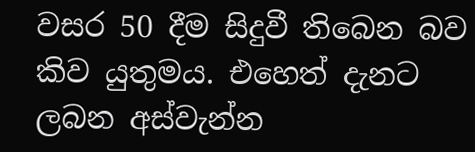වසර 50 දීම සිදුවී තිබෙන බව කිව යුතුමය. එහෙත් දැනට ලබන අස්වැන්න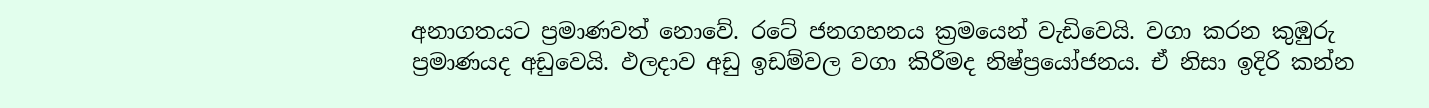අනාගතයට ප්‍රමාණවත් නොවේ. රටේ ජනගහනය ක්‍රමයෙන් වැඩිවෙයි. වගා කරන කුඹුරු ප්‍රමාණයද අඩුවෙයි. ඵලදාව අඩු ඉඩම්වල වගා කිරීමද නිෂ්ප්‍රයෝජනය. ඒ නිසා ඉදිරි කන්න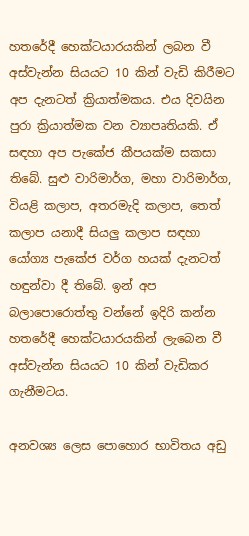හතරේදී හෙක්ටයාරයකින් ලබන වී අස්වැන්න සියයට 10 කින් වැඩි කිරීමට අප දැනටත් ක්‍රියාත්මකය. එය දිවයින පුරා ක්‍රියාත්මක වන ව්‍යාපෘතියකි. ඒ සඳහා අප පැකේජ කීපයක්ම සකසා තිබේ. සුළු වාරිමාර්ග, මහා වාරිමාර්ග, වියළි කලාප, අතරමැදි කලාප, තෙත් කලාප යනාදී සියලු කලාප සඳහා යෝග්‍ය පැකේජ වර්ග හයක් දැනටත් හඳුන්වා දී තිබේ. ඉන් අප බලාපොරොත්තු වන්නේ ඉදිරි කන්න හතරේදී හෙක්ටයාරයකින් ලැබෙන වී අස්වැන්න සියයට 10 කින් වැඩිකර ගැනීමටය.

අනවශ්‍ය ලෙස පොහොර භාවිතය අඩු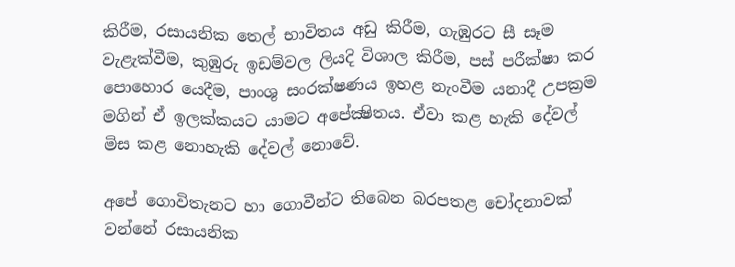කිරීම, රසායනික තෙල් භාවිතය අඩු කිරීම, ගැඹුරට සී සෑම වැළැක්වීම, කුඹුරු ඉඩම්වල ලියදි විශාල කිරීම, පස් පරීක්ෂා කර පොහොර යෙදීම, පාංශු සංරක්ෂණය ඉහළ නැංවීම යනාදී උපක්‍රම මගින් ඒ ඉලක්කයට යාමට අපේක්‍ෂිතය. ඒවා කළ හැකි දේවල් මිස කළ නොහැකි දේවල් නොවේ.

අපේ ගොවිතැනට හා ගොවීන්ට තිබෙන බරපතළ චෝදනාවක් වන්නේ රසායනික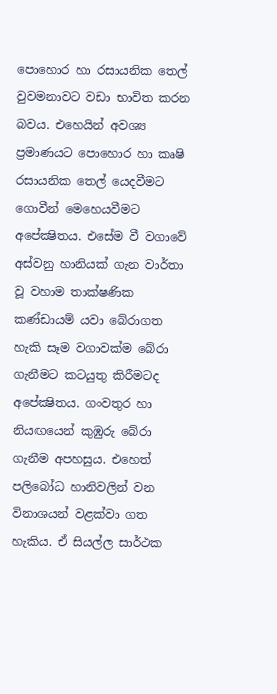පොහොර හා රසායනික තෙල් වුවමනාවට වඩා භාවිත කරන බවය. එහෙයින් අවශ්‍ය ප්‍රමාණයට පොහොර හා කෘෂි රසායනික තෙල් යෙදවීමට ගොවීන් මෙහෙයවීමට අපේක්‍ෂිතය. එසේම වී වගාවේ අස්වනු හානියක් ගැන වාර්තා වූ වහාම තාක්ෂණික කණ්ඩායම් යවා බේරාගත හැකි සෑම වගාවක්ම බේරා ගැනීමට කටයුතු කිරීමටද අපේක්‍ෂිතය. ගංවතුර හා නියඟයෙන් කුඹුරු බේරා ගැනීම අපහසුය. එහෙත් පලිබෝධ හානිවලින් වන විනාශයන් වළක්වා ගත හැකිය. ඒ සියල්ල සාර්ථක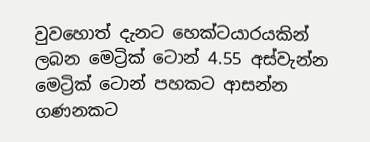වුවහොත් දැනට හෙක්ටයාරයකින් ලබන මෙට්‍රික් ටොන් 4.55 අස්වැන්න මෙට්‍රික් ටොන් පහකට ආසන්න ගණනකට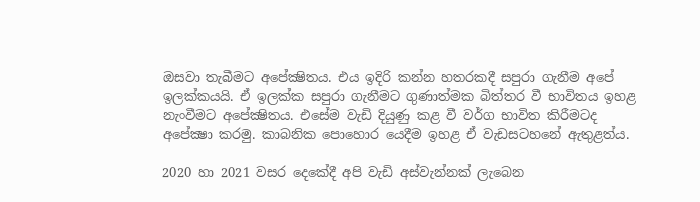ඔසවා තැබීමට අපේක්‍ෂිතය. එය ඉදිරි කන්න හතරකදී සපුරා ගැනීම අපේ ඉලක්කයයි. ඒ ඉලක්ක සපුරා ගැනීමට ගුණාත්මක බිත්තර වී භාවිතය ඉහළ නැංවීමට අපේක්‍ෂිතය. එසේම වැඩි දියුණු කළ වී වර්ග භාවිත කිරීමටද අපේක්‍ෂා කරමු. කාබනික පොහොර යෙදීම ඉහළ ඒ වැඩසටහනේ ඇතුළත්ය.

2020 හා 2021 වසර දෙකේදී අපි වැඩි අස්වැන්නක් ලැබෙන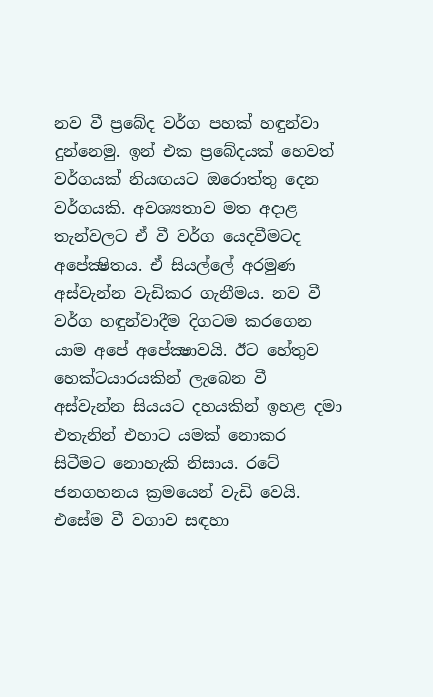නව වී ප්‍රබේද වර්ග පහක් හඳුන්වා දුන්නෙමු. ඉන් එක ප්‍රබේදයක් හෙවත් වර්ගයක් නියඟයට ඔරොත්තු දෙන වර්ගයකි. අවශ්‍යතාව මත අදාළ තැන්වලට ඒ වී වර්ග යෙදවීමටද අපේක්‍ෂිතය. ඒ සියල්ලේ අරමුණ අස්වැන්න වැඩිකර ගැනීමය. නව වී වර්ග හඳුන්වාදීම දිගටම කරගෙන යාම අපේ අපේක්‍ෂාවයි. ඊට හේතුව හෙක්ටයාරයකින් ලැබෙන වී අස්වැන්න සියයට දහයකින් ඉහළ දමා එතැනින් එහාට යමක් නොකර සිටීමට නොහැකි නිසාය. රටේ ජනගහනය ක්‍රමයෙන් වැඩි වෙයි. එසේම වී වගාව සඳහා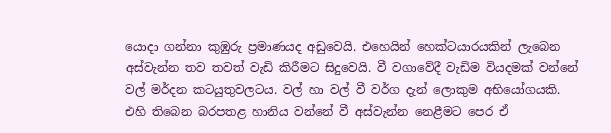යොදා ගන්නා කුඹුරු ප්‍රමාණයද අඩුවෙයි. එහෙයින් හෙක්ටයාරයකින් ලැබෙන අස්වැන්න තව තවත් වැඩි කිරීමට සිදුවෙයි. වී වගාවේදී වැඩිම වියදමක් වන්නේ වල් මර්දන කටයුතුවලටය. වල් හා වල් වී වර්ග දැන් ලොකුම අභියෝගයකි. එහි තිබෙන බරපතළ හානිය වන්නේ වී අස්වැන්න නෙළීමට පෙර ඒ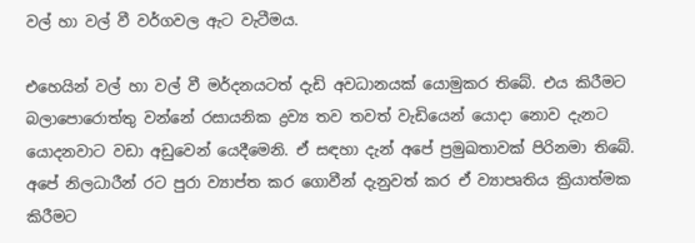වල් හා වල් වී වර්ගවල ඇට වැටීමය.

එහෙයින් වල් හා වල් වී මර්දනයටත් දැඩි අවධානයක් යොමුකර තිබේ. එය කිරීමට බලාපොරොත්තු වන්නේ රසායනික ද්‍රව්‍ය තව තවත් වැඩියෙන් යොදා නොව දැනට යොදනවාට වඩා අඩුවෙන් යෙදීමෙනි. ඒ සඳහා දැන් අපේ ප්‍රමුඛතාවක් පිරිනමා තිබේ. අපේ නිලධාරීන් රට පුරා ව්‍යාප්ත කර ගොවීන් දැනුවත් කර ඒ ව්‍යාපෘතිය ක්‍රියාත්මක කිරීමට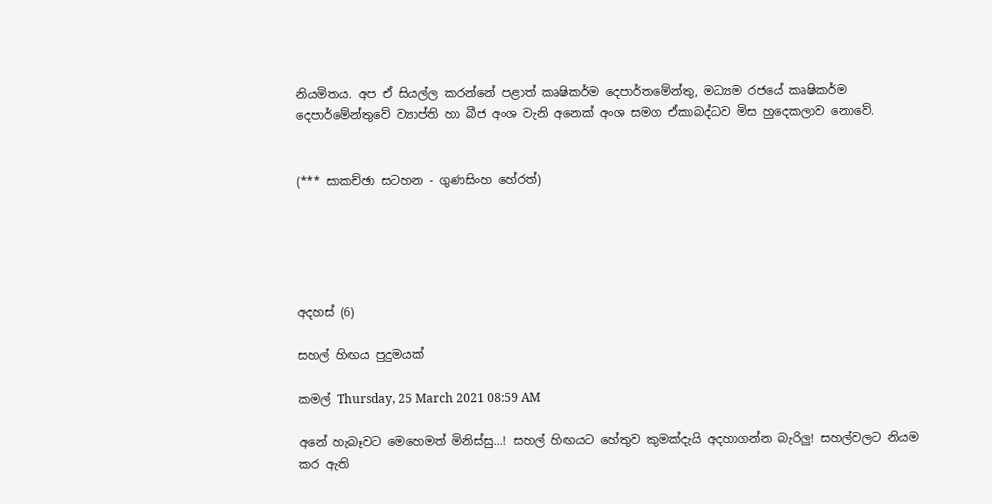නියමිතය. අප ඒ සියල්ල කරන්නේ පළාත් කෘෂිකර්ම දෙපාර්තමේන්තු, මධ්‍යම රජයේ කෘෂිකර්ම දෙපාර්මේන්තුවේ ව්‍යාප්ති හා බීජ අංශ වැනි අනෙක් අංශ සමග ඒකාබද්ධව මිස හුදෙකලාව නොවේ.


(*** සාකච්ඡා සටහන - ගුණසිංහ හේරත්)





අදහස් (6)

සහල් හිඟය පුදුමයක්

කමල් Thursday, 25 March 2021 08:59 AM

අනේ හැබෑවට මෙහෙමත් මිනිස්සු...! සහල් හිඟයට හේතුව කුමක්දැයි අදහාගන්න බැරිලු! සහල්වලට නියම කර ඇති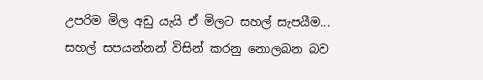උපරිම මිල අඩු යැයි ඒ මිලට සහල් සැපයීම... සහල් සපයන්නන් විසින් කරනු නොලබන බව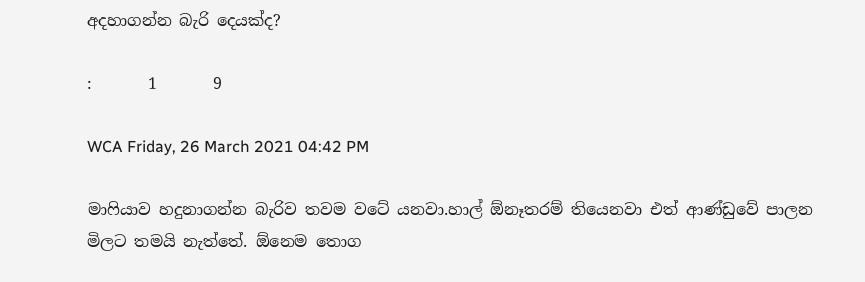අදහාගන්න බැරි දෙයක්ද?

:       1       9

WCA Friday, 26 March 2021 04:42 PM

මාෆියාව හදුනාගන්න බැරිව තවම වටේ යනවා.හාල් ඕනෑතරම් තියෙනවා එත් ආණ්ඩුවේ පාලන මිලට තමයි නැත්තේ. ඕනෙම තොග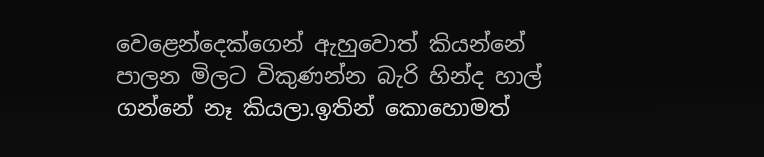වෙළෙන්දෙක්ගෙන් ඇහුවොත් කියන්නේ පාලන මිලට විකුණන්න බැරි හින්ද හාල් ගන්නේ නෑ කියලා.ඉතින් කොහොමත්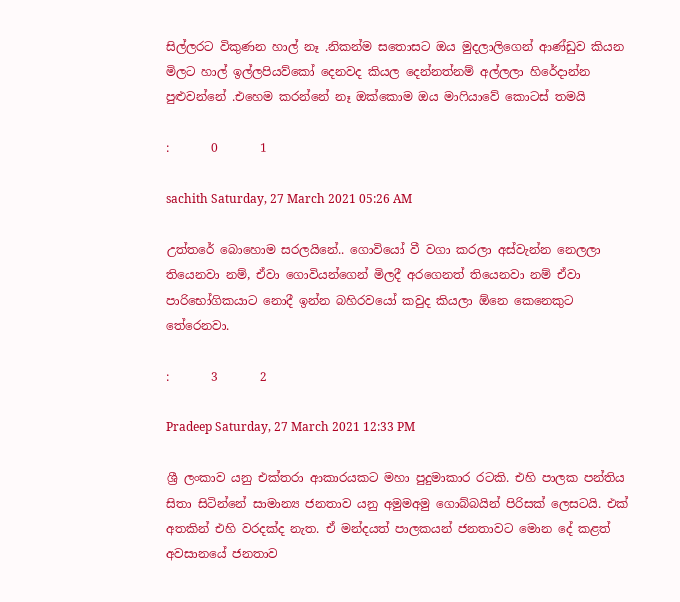සිල්ලරට විකුණන හාල් නෑ .නිකන්ම සතොසට ඔය මුදලාලිගෙන් ආණ්ඩුව කියන මිලට හාල් ඉල්ලපියව්කෝ දෙනවද කියල දෙන්නත්නම් අල්ලලා හිරේදාන්න පුළුවන්නේ .එහෙම කරන්නේ නෑ ඔක්කොම ඔය මාෆියාවේ කොටස් තමයි

:       0       1

sachith Saturday, 27 March 2021 05:26 AM

උත්තරේ බොහොම සරලයිනේ.. ගොවියෝ වී වගා කරලා අස්වැන්න නෙලලා තියෙනවා නම්, ඒවා ගොවියන්ගෙන් මිලදී අරගෙනත් තියෙනවා නම් ඒවා පාරිභෝගිකයාට නොදී ඉන්න බහිරවයෝ කවුද කියලා ඕනෙ කෙනෙකුට තේරෙනවා.

:       3       2

Pradeep Saturday, 27 March 2021 12:33 PM

ශ්‍රී ලංකාව යනු එක්තරා ආකාරයකට මහා පුදුමාකාර රටකි. එහි පාලක පන්තිය සිතා සිටින්නේ සාමාන්‍ය ජනතාව යනු අමුමඅමු ගොබ්බයින් පිරිසක් ලෙසටයි. එක් අතකින් එහි වරදක්ද නැත. ඒ මන්දයත් පාලකයන් ජනතාවට මොන දේ කළත් අවසානයේ ජනතාව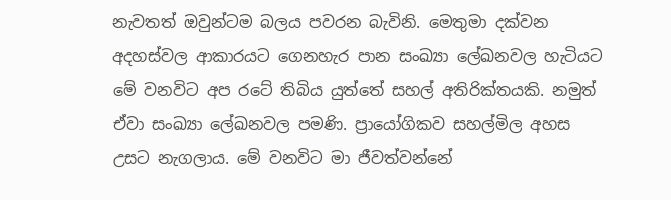නැවතත් ඔවුන්ටම බලය පවරන බැවිනි. මෙතුමා දක්වන අදහස්වල ආකාරයට ගෙනහැර පාන සංඛ්‍යා ලේඛනවල හැටියට මේ වනවිට අප රටේ තිබිය යුත්තේ සහල් අතිරික්තයකි. නමුත් ඒවා සංඛ්‍යා ලේඛනවල පමණි. ප්‍රායෝගිකව සහල්මිල අහස උසට නැගලාය. මේ වනවිට මා ජීවත්වන්නේ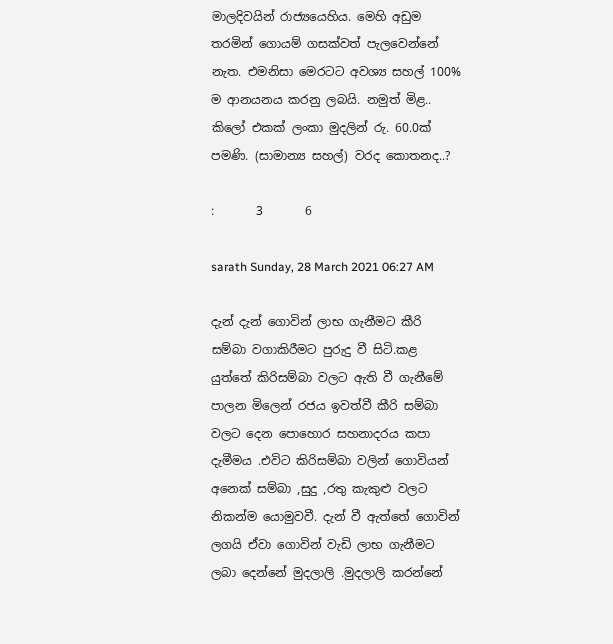මාලදිවයින් රාජ්‍යයෙහිය. මෙහි අඩුම තරමින් ගොයම් ගසක්වත් පැලවෙන්නේ නැත. එමනිසා මෙරටට අවශ්‍ය සහල් 100% ම ආනයනය කරනු ලබයි. නමුත් මිළ.. කිලෝ එකක් ලංකා මුදලින් රු. 60.0ක් පමණි. (සාමාන්‍ය සහල්) වරද කොතනද..?

:       3       6

sarath Sunday, 28 March 2021 06:27 AM

දැන් දැන් ගොවින් ලාභ ගැනීමට කීරි සම්බා වගාකිරීමට පුරුදු වී සිටි.කළ යුත්තේ කිරිසම්බා වලට ඇති වී ගැනීමේ පාලන මිලෙන් රජය ඉවත්වී කීරි සම්බා වලට දෙන පොහොර සහනාදරය කපා දැමීමය .එවිට කිරිසම්බා වලින් ගොවියන් අනෙක් සම්බා ,සුදු ,රතු කැකුළු වලට නිකන්ම යොමුවවී. දැන් වී ඇත්තේ ගොවින් ලගයි ඒවා ගොවින් වැඩි ලාභ ගැනීමට ලබා දෙන්නේ මුදලාලි .මුදලාලි කරන්නේ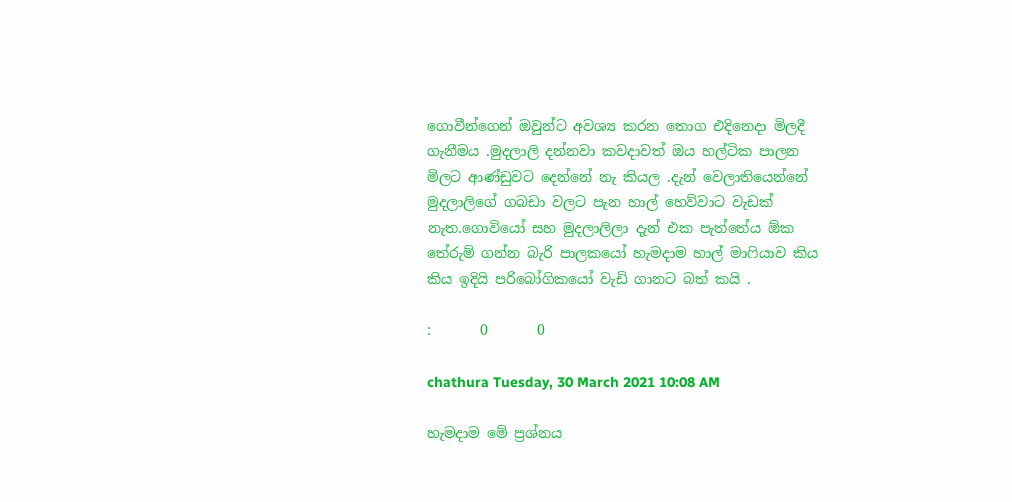ගොවීන්ගෙන් ඔවුන්ට අවශ්‍ය කරන තොග එදිනෙදා මිලදී ගැනීමය .මුදලාලි දන්නවා කවදාවත් ඔය හල්ටික පාලන මිලට ආණ්ඩුවට දෙන්නේ නැ කියල .දැන් වෙලාතියෙන්නේ මුදලාලිගේ ගබඩා වලට පැන හාල් හෙව්වාට වැඩක් නැත.ගොවියෝ සහ මුදලාලිලා දැන් එක පැත්තේය ඕක තේරුම් ගන්න බැරි පාලකයෝ හැමදාම හාල් මාෆියාව කිය කිය ඉදියි පරිබෝගිකයෝ වැඩි ගානට බත් කයි .

:       0       0

chathura Tuesday, 30 March 2021 10:08 AM

හැමදාම මේ ප්‍රශ්නය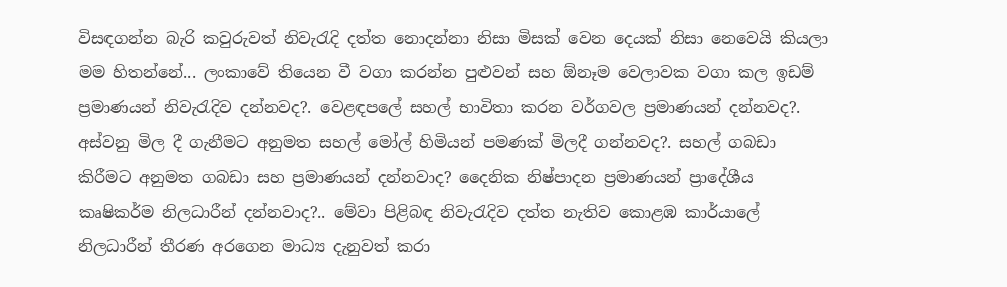විසඳගන්න බැරි කවුරුවත් නිවැරැදි දත්ත නොදන්නා නිසා මිසක් වෙන දෙයක් නිසා නෙවෙයි කියලා මම හිතන්නේ... ලංකාවේ තියෙන වී වගා කරන්න පුළුවන් සහ ඕනෑම වෙලාවක වගා කල ඉඩම් ප්‍රමාණයන් නිවැරැදිව දන්නවද?. වෙළඳපලේ සහල් භාවිතා කරන වර්ගවල ප්‍රමාණයන් දන්නවද?. අස්වනු මිල දී ගැනීමට අනුමත සහල් මෝල් හිමියන් පමණක් මිලදී ගන්නවද?. සහල් ගබඩා කිරීමට අනුමත ගබඩා සහ ප්‍රමාණයන් දන්නවාද? දෛනික නිෂ්පාදන ප්‍රමාණයන් ප්‍රාදේශීය කෘෂිකර්ම නිලධාරීන් දන්නවාද?.. මේවා පිළිබඳ නිවැරැදිව දත්ත නැතිව කොළඹ කාර්යාලේ නිලධාරීන් තීරණ අරගෙන මාධ්‍ය දැනුවත් කරා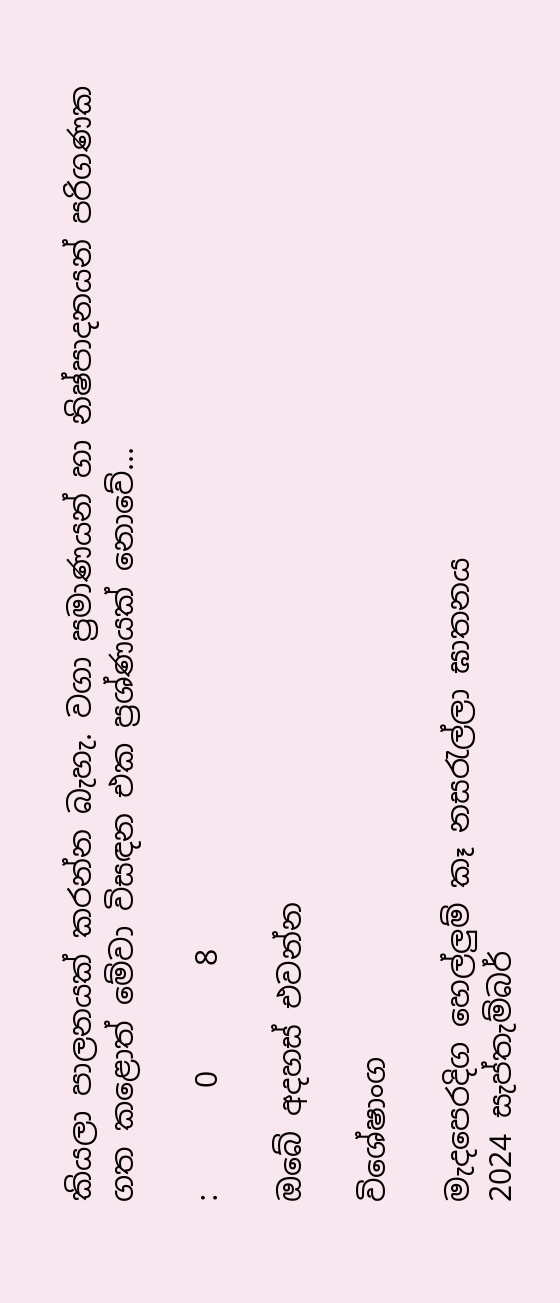කියලා පාලනයක් කරන්න බැහැ. වගා ප්‍රමාණයන් හා නිෂ්පාදනයන් පරිගණක ගත කළොත් මේවා විසඳන එක ප්‍රශ්ණයක් නොවේ...

:       0       8

ඔබේ අදහස් එවන්න

විශේෂාංග

මැදපෙරදිග හෙල්ලුම් කෑ නසරැල්ලා ඝාතනය
2024 සැප්තැම්බර්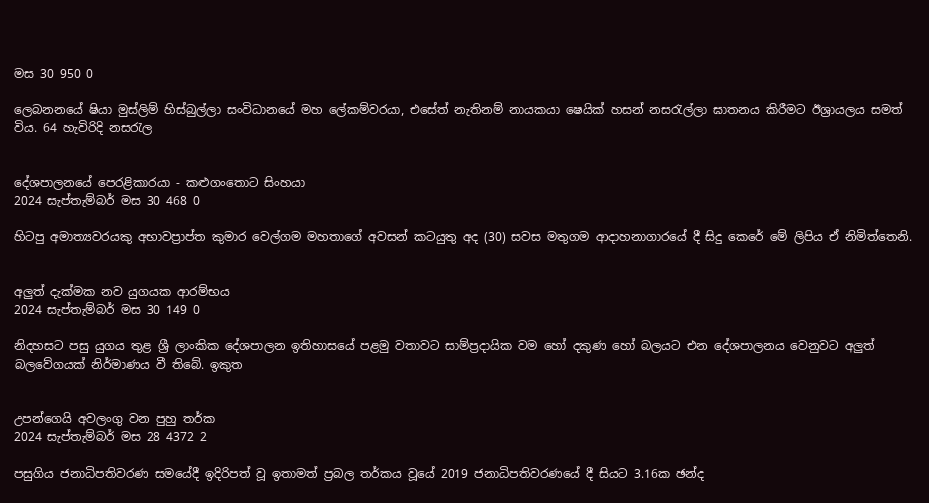මස 30 950 0

ලෙබනනයේ ෂියා මුස්ලිම් හිස්බුල්ලා සංවිධානයේ මහ ලේකම්වරයා, එසේත් නැතිනම් නායකයා ෂෙයික් හසන් නසරැල්ලා ඝාතනය කිරීමට ඊශ්‍රායලය සමත් විය. 64 හැවිරිදි නසරැල


දේශපාලනයේ පෙරළිකාරයා - කළුගංතොට සිංහයා
2024 සැප්තැම්බර් මස 30 468 0

හිටපු අමාත්‍යවරයකු අභාවප්‍රාප්ත කුමාර වෙල්ගම මහතාගේ අවසන් කටයුතු අද (30) සවස මතුගම ආදාහනාගාරයේ දී සිදු කෙරේ මේ ලිපිය ඒ නිමිත්තෙනි.


අලුත් දැක්මක නව යුගයක ආරම්භය
2024 සැප්තැම්බර් මස 30 149 0

නිදහසට පසු යුගය තුළ ශ්‍රී ලාංකික දේශපාලන ඉතිහාසයේ පළමු වතාවට සාම්ප්‍රදායික වම හෝ දකුණ හෝ බලයට එන දේශපාලනය වෙනුවට අලුත් බලවේගයක් නිර්මාණය වී තිබේ. ඉකුත


උපන්ගෙයි අවලංගු වන පුහු තර්ක
2024 සැප්තැම්බර් මස 28 4372 2

පසුගිය ජනාධිපතිවරණ සමයේදී ඉදිරිපත් වූ ඉතාමත් ප්‍රබල තර්කය වූයේ 2019 ජනාධිපතිවරණයේ දී සියට 3.16ක ඡන්ද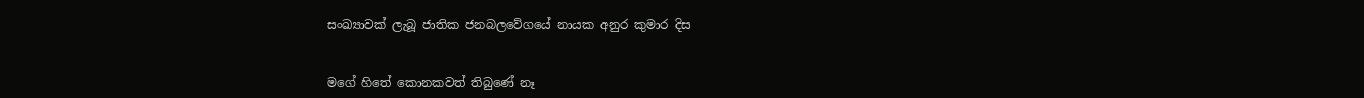සංඛ්‍යාවක් ලැබූ ජාතික ජනබලවේගයේ නායක අනුර කුමාර දිස


මගේ හිතේ කොනකවත් තිබුණේ නෑ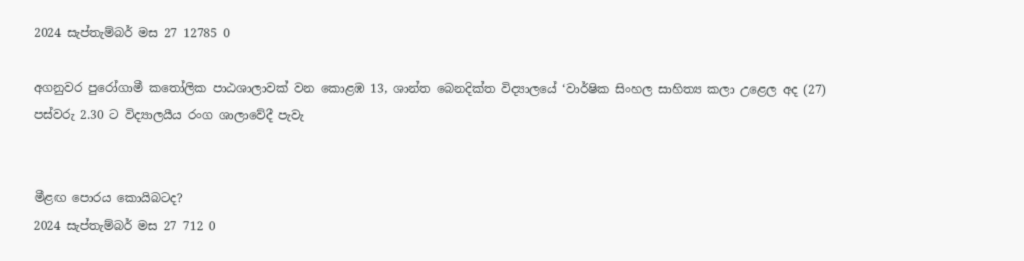2024 සැප්තැම්බර් මස 27 12785 0

අගනුවර පුරෝගාමී කතෝලික පාඨශාලාවක් වන කොළඹ 13, ශාන්ත බෙනදික්ත විද්‍යාලයේ ‘වාර්ෂික සිංහල සාහිත්‍ය කලා උළෙල අද (27) පස්වරු 2.30 ට විද්‍යාලයීය රංග ශාලාවේදී පැවැ


මීළඟ පොරය කොයිබටද?
2024 සැප්තැම්බර් මස 27 712 0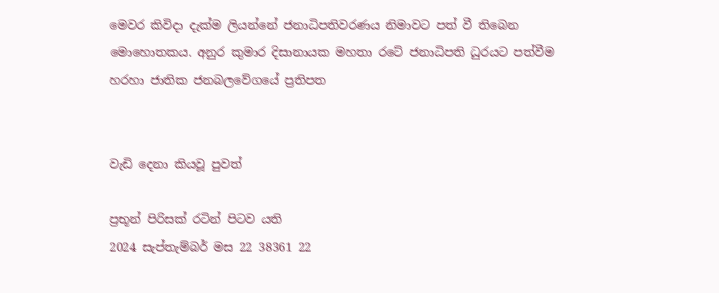මෙවර කිවිදා දැක්ම ලියන්නේ ජනාධිපතිවරණය නිමාවට පත් වී තිබෙන මොහොතකය. අනුර කුමාර දිසානායක මහතා රටේ ජනාධිපති ධුරයට පත්වීම හරහා ජාතික ජනබලවේගයේ ප්‍රතිපත


වැඩි දෙනා කියවූ පුවත්

ප්‍රභූන් පිරිසක් රටින් පිටව යති
2024 සැප්තැම්බර් මස 22 38361 22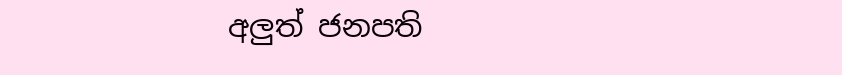අලුත් ජනපති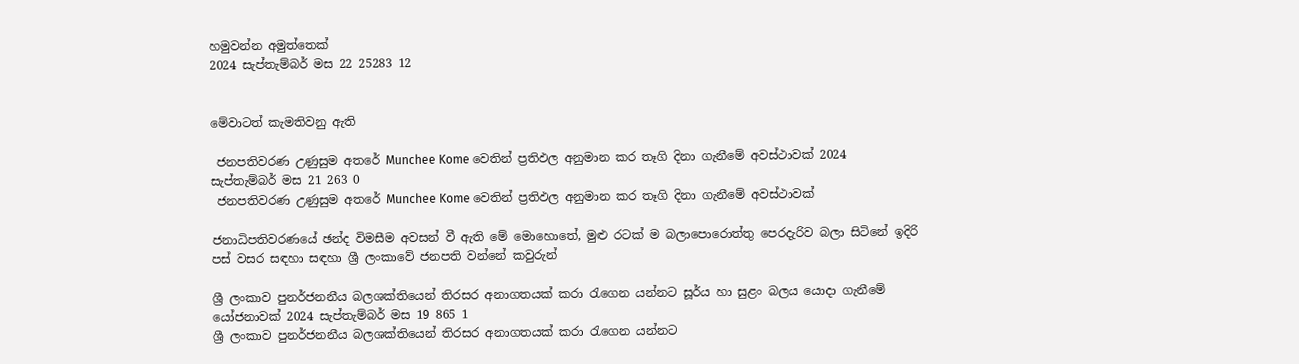හමුවන්න අමුත්තෙක්
2024 සැප්තැම්බර් මස 22 25283 12


මේවාටත් කැමතිවනු ඇති

 ජනපතිවරණ උණුසුම අතරේ Munchee Kome වෙතින් ප්‍රතිඵල අනුමාන කර තෑගි දිනා ගැනීමේ අවස්ථාවක් 2024 සැප්තැම්බර් මස 21 263 0
 ජනපතිවරණ උණුසුම අතරේ Munchee Kome වෙතින් ප්‍රතිඵල අනුමාන කර තෑගි දිනා ගැනීමේ අවස්ථාවක්

ජනාධිපතිවරණයේ ඡන්ද විමසීම අවසන් වී ඇති මේ මොහොතේ, මුළු රටක් ම බලාපොරොත්තු පෙරදැරිව බලා සිටිනේ ඉදිරි පස් වසර සඳහා සඳහා ශ්‍රී ලංකාවේ ජනපති වන්නේ කවුරුන්

ශ්‍රී ලංකාව පුනර්ජනනීය බලශක්තියෙන් තිරසර අනාගතයක් කරා රැගෙන යන්නට සූර්ය හා සුළං බලය යොදා ගැනීමේ යෝජනාවක් 2024 සැප්තැම්බර් මස 19 865 1
ශ්‍රී ලංකාව පුනර්ජනනීය බලශක්තියෙන් තිරසර අනාගතයක් කරා රැගෙන යන්නට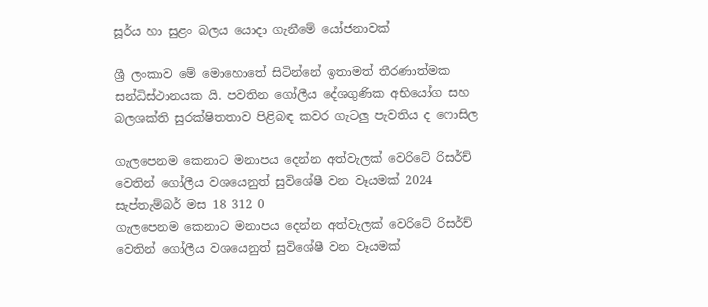සූර්ය හා සුළං බලය යොදා ගැනීමේ යෝජනාවක්

ශ්‍රී ලංකාව මේ මොහොතේ සිටින්නේ ඉතාමත් තීරණාත්මක සන්ධිස්ථානයක යි. පවතින ගෝලීය දේශගුණික අභියෝග සහ බලශක්ති සුරක්ෂිතතාව පිළිබඳ කවර ගැටලු පැවතිය ද ෆොසිල

ගැලපෙනම කෙනාට මනාපය දෙන්න අත්වැලක් වෙරිටේ රිසර්ච් වෙතින් ගෝලීය වශයෙනුත් සුවිශේෂී වන වෑයමක් 2024 සැප්තැම්බර් මස 18 312 0
ගැලපෙනම කෙනාට මනාපය දෙන්න අත්වැලක් වෙරිටේ රිසර්ච් වෙතින් ගෝලීය වශයෙනුත් සුවිශේෂී වන වෑයමක්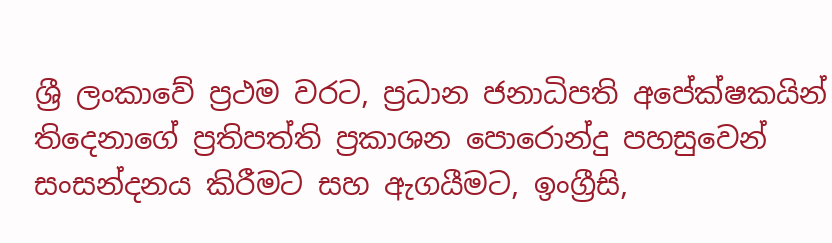ශ්‍රී ලංකාවේ ප්‍රථම වරට, ප්‍රධාන ජනාධිපති අපේක්ෂකයින් තිදෙනාගේ ප්‍රතිපත්ති ප්‍රකාශන පොරොන්දු පහසුවෙන් සංසන්දනය කිරීමට සහ ඇගයීමට, ඉංග්‍රීසි,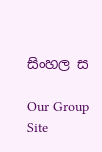සිංහල ස

Our Group Site